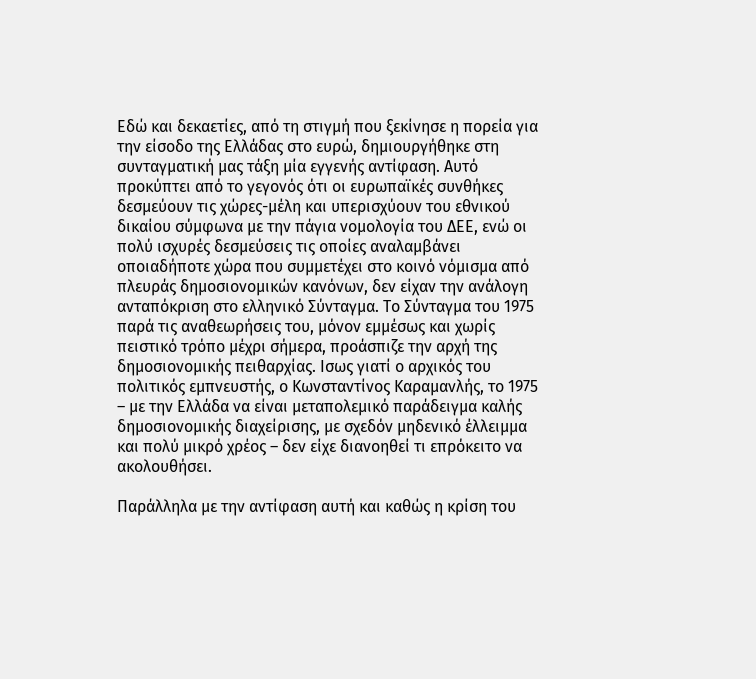Εδώ και δεκαετίες, από τη στιγμή που ξεκίνησε η πορεία για την είσοδο της Ελλάδας στο ευρώ, δημιουργήθηκε στη συνταγματική μας τάξη μία εγγενής αντίφαση. Αυτό προκύπτει από το γεγονός ότι οι ευρωπαϊκές συνθήκες δεσμεύουν τις χώρες-μέλη και υπερισχύουν του εθνικού δικαίου σύμφωνα με την πάγια νομολογία του ΔΕΕ, ενώ οι πολύ ισχυρές δεσμεύσεις τις οποίες αναλαμβάνει οποιαδήποτε χώρα που συμμετέχει στο κοινό νόμισμα από πλευράς δημοσιονομικών κανόνων, δεν είχαν την ανάλογη ανταπόκριση στο ελληνικό Σύνταγμα. Το Σύνταγμα του 1975 παρά τις αναθεωρήσεις του, μόνον εμμέσως και χωρίς πειστικό τρόπο μέχρι σήμερα, προάσπιζε την αρχή της δημοσιονομικής πειθαρχίας. Ισως γιατί ο αρχικός του πολιτικός εμπνευστής, ο Κωνσταντίνος Καραμανλής, το 1975 – με την Ελλάδα να είναι μεταπολεμικό παράδειγμα καλής δημοσιονομικής διαχείρισης, με σχεδόν μηδενικό έλλειμμα και πολύ μικρό χρέος – δεν είχε διανοηθεί τι επρόκειτο να ακολουθήσει.

Παράλληλα με την αντίφαση αυτή και καθώς η κρίση του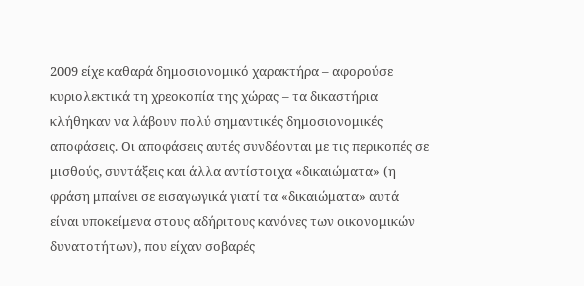2009 είχε καθαρά δημοσιονομικό χαρακτήρα – αφορούσε κυριολεκτικά τη χρεοκοπία της χώρας – τα δικαστήρια κλήθηκαν να λάβουν πολύ σημαντικές δημοσιονομικές αποφάσεις. Οι αποφάσεις αυτές συνδέονται με τις περικοπές σε μισθούς, συντάξεις και άλλα αντίστοιχα «δικαιώματα» (η φράση μπαίνει σε εισαγωγικά γιατί τα «δικαιώματα» αυτά είναι υποκείμενα στους αδήριτους κανόνες των οικονομικών δυνατοτήτων), που είχαν σοβαρές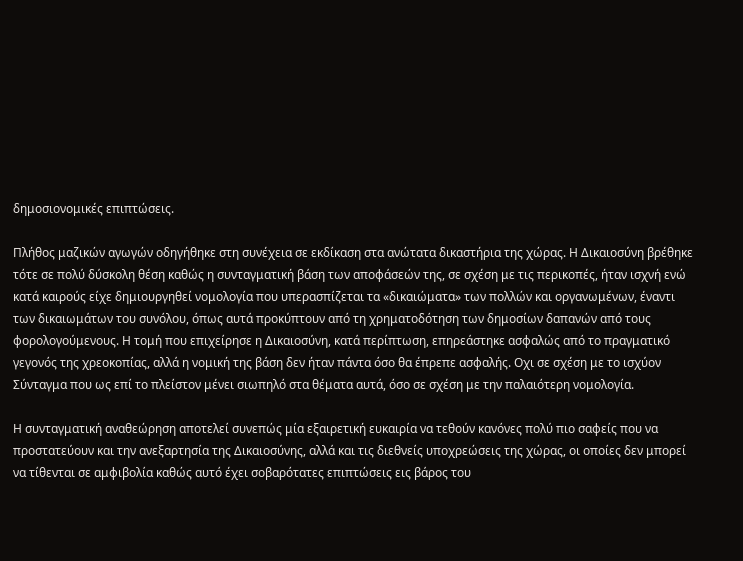δημοσιονομικές επιπτώσεις.

Πλήθος μαζικών αγωγών οδηγήθηκε στη συνέχεια σε εκδίκαση στα ανώτατα δικαστήρια της χώρας. Η Δικαιοσύνη βρέθηκε τότε σε πολύ δύσκολη θέση καθώς η συνταγματική βάση των αποφάσεών της, σε σχέση με τις περικοπές, ήταν ισχνή ενώ κατά καιρούς είχε δημιουργηθεί νομολογία που υπερασπίζεται τα «δικαιώματα» των πολλών και οργανωμένων, έναντι των δικαιωμάτων του συνόλου, όπως αυτά προκύπτουν από τη χρηματοδότηση των δημοσίων δαπανών από τους φορολογούμενους. Η τομή που επιχείρησε η Δικαιοσύνη, κατά περίπτωση, επηρεάστηκε ασφαλώς από το πραγματικό γεγονός της χρεοκοπίας, αλλά η νομική της βάση δεν ήταν πάντα όσο θα έπρεπε ασφαλής. Οχι σε σχέση με το ισχύον Σύνταγμα που ως επί το πλείστον μένει σιωπηλό στα θέματα αυτά, όσο σε σχέση με την παλαιότερη νομολογία.

Η συνταγματική αναθεώρηση αποτελεί συνεπώς μία εξαιρετική ευκαιρία να τεθούν κανόνες πολύ πιο σαφείς που να προστατεύουν και την ανεξαρτησία της Δικαιοσύνης, αλλά και τις διεθνείς υποχρεώσεις της χώρας, οι οποίες δεν μπορεί να τίθενται σε αμφιβολία καθώς αυτό έχει σοβαρότατες επιπτώσεις εις βάρος του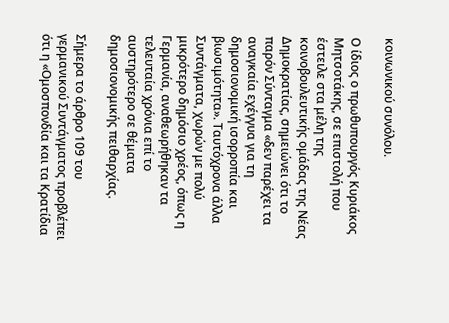κοινωνικού συνόλου.

Ο ίδιος ο πρωθυπουργός Κυριάκος Μητσοτάκης, σε επιστολή που έστειλε στα μέλη της κοινοβουλευτικής ομάδας της Νέας Δημοκρατίας, σημειώνει ότι το παρόν Σύνταγμα «δεν παρέχει τα αναγκαία εχέγγυα για τη δημοσιονομική ισορροπία και βιωσιμότητα». Ταυτόχρονα άλλα Συντάγματα, χωρών με πολύ μικρότερο δημόσιο χρέος, όπως η Γερμανία, αναθεωρήθηκαν τα τελευταία χρόνια επί το αυστηρότερο σε θέματα δημοσιονομικής πειθαρχίας.

Σήμερα το άρθρο 109 του γερμανικού Συντάγματος προβλέπει ότι η «Ομοσπονδία και τα Κρατίδια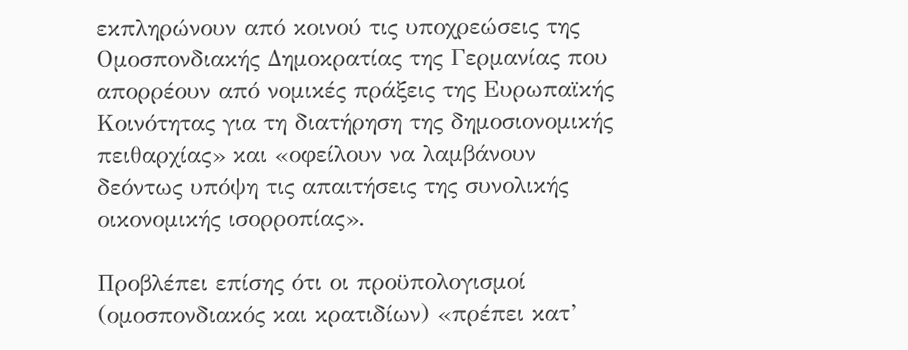εκπληρώνουν από κοινού τις υποχρεώσεις της Ομοσπονδιακής Δημοκρατίας της Γερμανίας που απορρέουν από νομικές πράξεις της Ευρωπαϊκής Κοινότητας για τη διατήρηση της δημοσιονομικής πειθαρχίας» και «οφείλουν να λαμβάνουν δεόντως υπόψη τις απαιτήσεις της συνολικής οικονομικής ισορροπίας».

Προβλέπει επίσης ότι οι προϋπολογισμοί (ομοσπονδιακός και κρατιδίων) «πρέπει κατ’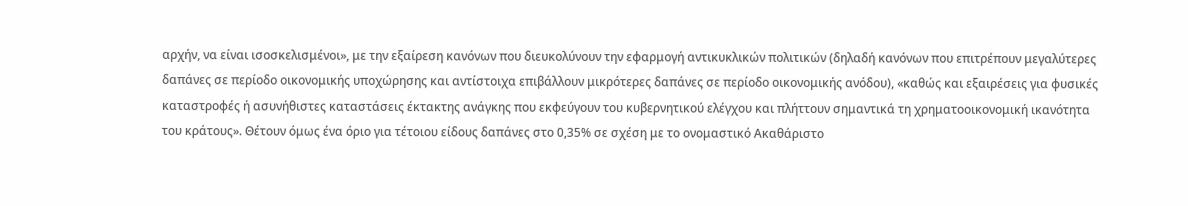αρχήν, να είναι ισοσκελισμένοι», με την εξαίρεση κανόνων που διευκολύνουν την εφαρμογή αντικυκλικών πολιτικών (δηλαδή κανόνων που επιτρέπουν μεγαλύτερες δαπάνες σε περίοδο οικονομικής υποχώρησης και αντίστοιχα επιβάλλουν μικρότερες δαπάνες σε περίοδο οικονομικής ανόδου), «καθώς και εξαιρέσεις για φυσικές καταστροφές ή ασυνήθιστες καταστάσεις έκτακτης ανάγκης που εκφεύγουν του κυβερνητικού ελέγχου και πλήττουν σημαντικά τη χρηματοοικονομική ικανότητα του κράτους». Θέτουν όμως ένα όριο για τέτοιου είδους δαπάνες στο 0,35% σε σχέση με το ονομαστικό Ακαθάριστο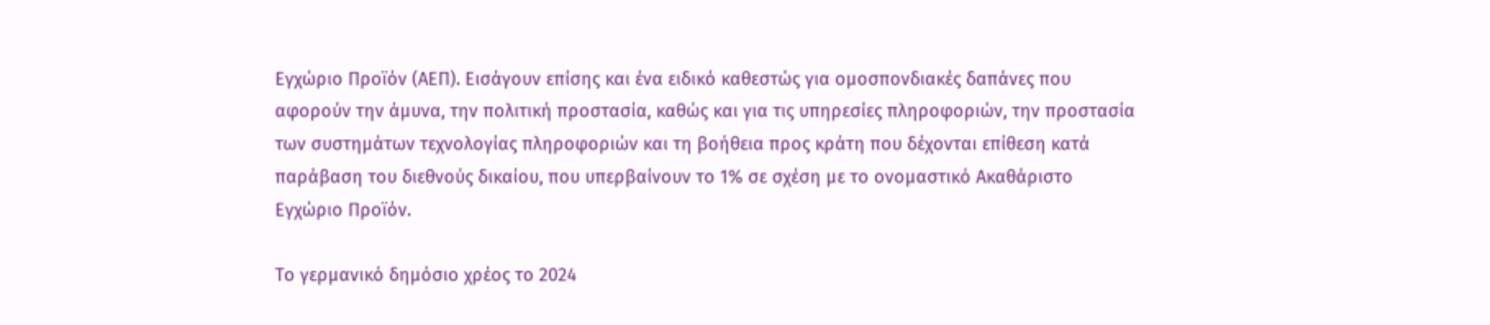Εγχώριο Προϊόν (ΑΕΠ). Εισάγουν επίσης και ένα ειδικό καθεστώς για ομοσπονδιακές δαπάνες που αφορούν την άμυνα, την πολιτική προστασία, καθώς και για τις υπηρεσίες πληροφοριών, την προστασία των συστημάτων τεχνολογίας πληροφοριών και τη βοήθεια προς κράτη που δέχονται επίθεση κατά παράβαση του διεθνούς δικαίου, που υπερβαίνουν το 1% σε σχέση με το ονομαστικό Ακαθάριστο Εγχώριο Προϊόν.

Το γερμανικό δημόσιο χρέος το 2024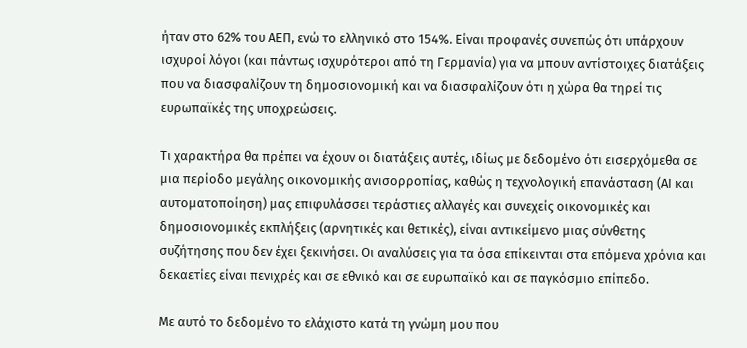ήταν στο 62% του ΑΕΠ, ενώ το ελληνικό στο 154%. Είναι προφανές συνεπώς ότι υπάρχουν ισχυροί λόγοι (και πάντως ισχυρότεροι από τη Γερμανία) για να μπουν αντίστοιχες διατάξεις που να διασφαλίζουν τη δημοσιονομική και να διασφαλίζουν ότι η χώρα θα τηρεί τις ευρωπαϊκές της υποχρεώσεις.

Τι χαρακτήρα θα πρέπει να έχουν οι διατάξεις αυτές, ιδίως με δεδομένο ότι εισερχόμεθα σε μια περίοδο μεγάλης οικονομικής ανισορροπίας, καθώς η τεχνολογική επανάσταση (ΑΙ και αυτοματοποίηση) μας επιφυλάσσει τεράστιες αλλαγές και συνεχείς οικονομικές και δημοσιονομικές εκπλήξεις (αρνητικές και θετικές), είναι αντικείμενο μιας σύνθετης συζήτησης που δεν έχει ξεκινήσει. Οι αναλύσεις για τα όσα επίκεινται στα επόμενα χρόνια και δεκαετίες είναι πενιχρές και σε εθνικό και σε ευρωπαϊκό και σε παγκόσμιο επίπεδο.

Με αυτό το δεδομένο το ελάχιστο κατά τη γνώμη μου που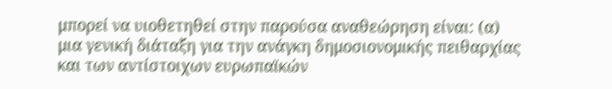μπορεί να υιοθετηθεί στην παρούσα αναθεώρηση είναι: (α) μια γενική διάταξη για την ανάγκη δημοσιονομικής πειθαρχίας και των αντίστοιχων ευρωπαϊκών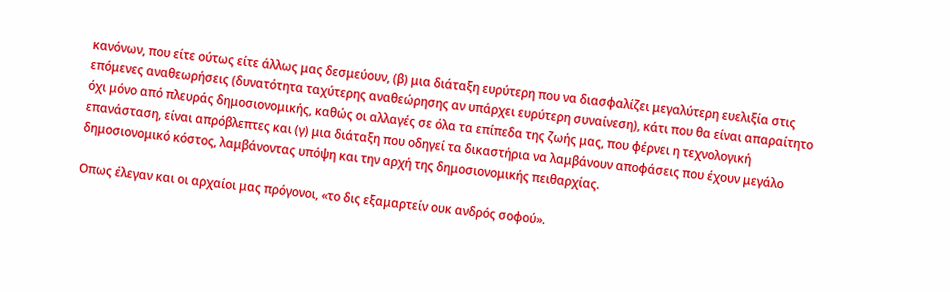κανόνων, που είτε ούτως είτε άλλως μας δεσμεύουν, (β) μια διάταξη ευρύτερη που να διασφαλίζει μεγαλύτερη ευελιξία στις επόμενες αναθεωρήσεις (δυνατότητα ταχύτερης αναθεώρησης αν υπάρχει ευρύτερη συναίνεση), κάτι που θα είναι απαραίτητο όχι μόνο από πλευράς δημοσιονομικής, καθώς οι αλλαγές σε όλα τα επίπεδα της ζωής μας, που φέρνει η τεχνολογική επανάσταση, είναι απρόβλεπτες και (γ) μια διάταξη που οδηγεί τα δικαστήρια να λαμβάνουν αποφάσεις που έχουν μεγάλο δημοσιονομικό κόστος, λαμβάνοντας υπόψη και την αρχή της δημοσιονομικής πειθαρχίας.

Οπως έλεγαν και οι αρχαίοι μας πρόγονοι, «το δις εξαμαρτείν ουκ ανδρός σοφού».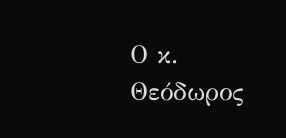Ο κ. Θεόδωρος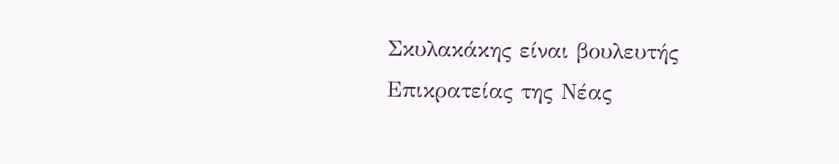Σκυλακάκης είναι βουλευτής Επικρατείας της Νέας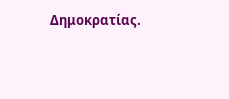Δημοκρατίας.